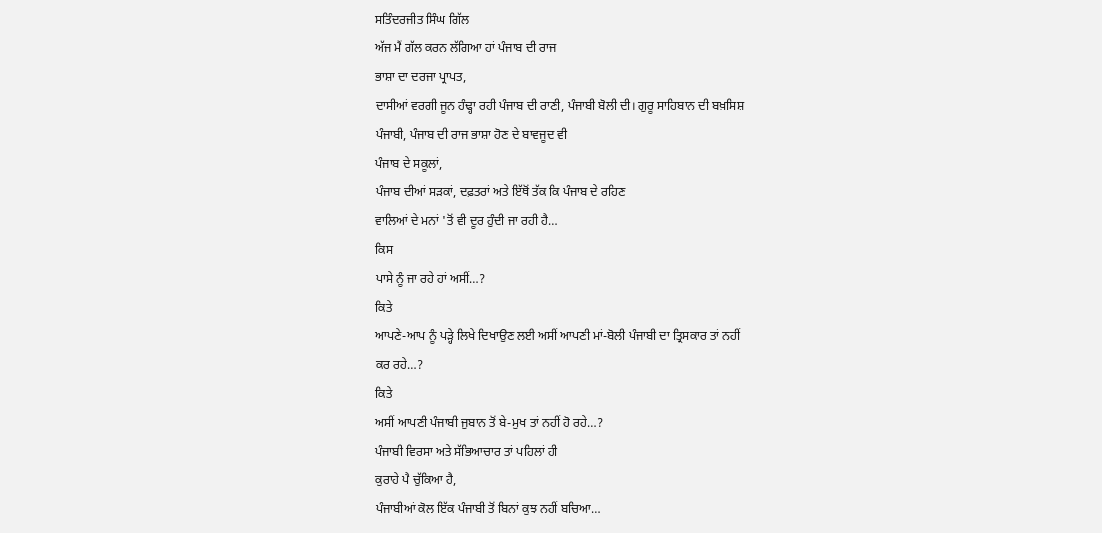ਸਤਿੰਦਰਜੀਤ ਸਿੰਘ ਗਿੱਲ
ਅੱਜ ਮੈਂ ਗੱਲ ਕਰਨ ਲੱਗਿਆ ਹਾਂ ਪੰਜਾਬ ਦੀ ਰਾਜ
ਭਾਸ਼ਾ ਦਾ ਦਰਜਾ ਪ੍ਰਾਪਤ,
ਦਾਸੀਆਂ ਵਰਗੀ ਜੂਨ ਹੰਢ੍ਹਾ ਰਹੀ ਪੰਜਾਬ ਦੀ ਰਾਣੀ, ਪੰਜਾਬੀ ਬੋਲੀ ਦੀ। ਗੁਰੂ ਸਾਹਿਬਾਨ ਦੀ ਬਖ਼ਸਿਸ਼
ਪੰਜਾਬੀ, ਪੰਜਾਬ ਦੀ ਰਾਜ ਭਾਸ਼ਾ ਹੋਣ ਦੇ ਬਾਵਜੂਦ ਵੀ
ਪੰਜਾਬ ਦੇ ਸਕੂਲਾਂ,
ਪੰਜਾਬ ਦੀਆਂ ਸੜਕਾਂ, ਦਫ਼ਤਰਾਂ ਅਤੇ ਇੱਥੋਂ ਤੱਕ ਕਿ ਪੰਜਾਬ ਦੇ ਰਹਿਣ
ਵਾਲਿਆਂ ਦੇ ਮਨਾਂ 'ਤੋਂ ਵੀ ਦੂਰ ਹੁੰਦੀ ਜਾ ਰਹੀ ਹੈ…
ਕਿਸ
ਪਾਸੇ ਨੂੰ ਜਾ ਰਹੇ ਹਾਂ ਅਸੀਂ…?
ਕਿਤੇ
ਆਪਣੇ-ਆਪ ਨੂੰ ਪੜ੍ਹੇ ਲਿਖੇ ਦਿਖਾਉਣ ਲਈ ਅਸੀਂ ਆਪਣੀ ਮਾਂ-ਬੋਲੀ ਪੰਜਾਬੀ ਦਾ ਤ੍ਰਿਸਕਾਰ ਤਾਂ ਨਹੀਂ
ਕਰ ਰਹੇ…?
ਕਿਤੇ
ਅਸੀਂ ਆਪਣੀ ਪੰਜਾਬੀ ਜੁਬਾਨ ਤੋਂ ਬੇ-ਮੁਖ ਤਾਂ ਨਹੀਂ ਹੋ ਰਹੇ…?
ਪੰਜਾਬੀ ਵਿਰਸਾ ਅਤੇ ਸੱਭਿਆਚਾਰ ਤਾਂ ਪਹਿਲਾਂ ਹੀ
ਕੁਰਾਹੇ ਪੈ ਚੁੱਕਿਆ ਹੈ,
ਪੰਜਾਬੀਆਂ ਕੋਲ ਇੱਕ ਪੰਜਾਬੀ ਤੋਂ ਬਿਨਾਂ ਕੁਝ ਨਹੀਂ ਬਚਿਆ…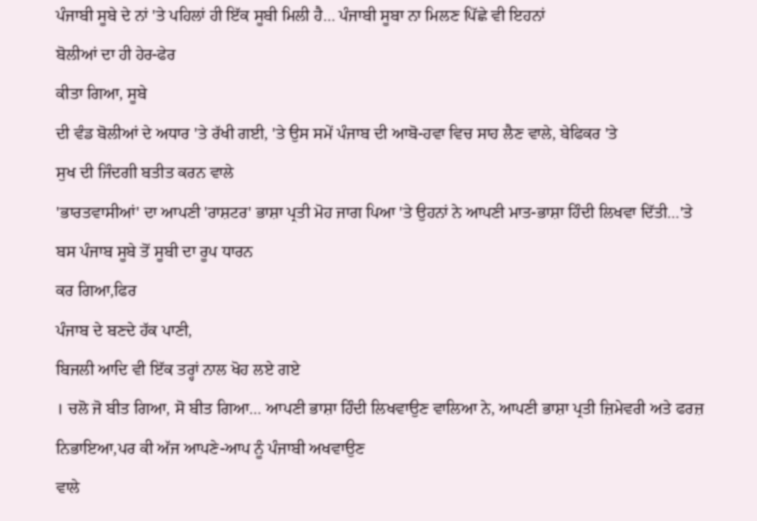ਪੰਜਾਬੀ ਸੂਬੇ ਦੇ ਨਾਂ 'ਤੇ ਪਹਿਲਾਂ ਹੀ ਇੱਕ ਸੂਬੀ ਮਿਲੀ ਹੈ… ਪੰਜਾਬੀ ਸੂਬਾ ਨਾ ਮਿਲਣ ਪਿੱਛੇ ਵੀ ਇਹਨਾਂ
ਬੋਲੀਆਂ ਦਾ ਹੀ ਹੇਰ-ਫੇਰ
ਕੀਤਾ ਗਿਆ, ਸੂਬੇ
ਦੀ ਵੰਡ ਬੋਲੀਆਂ ਦੇ ਅਧਾਰ 'ਤੇ ਰੱਖੀ ਗਈ, 'ਤੇ ਉਸ ਸਮੇਂ ਪੰਜਾਬ ਦੀ ਆਬੋ-ਹਵਾ ਵਿਚ ਸਾਹ ਲੈਣ ਵਾਲੇ, ਬੇਫਿਕਰ 'ਤੇ
ਸੁਖ ਦੀ ਜਿੰਦਗੀ ਬਤੀਤ ਕਰਨ ਵਾਲੇ
'ਭਾਰਤਵਾਸੀਆਂ' ਦਾ ਆਪਣੀ 'ਰਾਸ਼ਟਰ' ਭਾਸ਼ਾ ਪ੍ਰਤੀ ਮੋਹ ਜਾਗ ਪਿਆ 'ਤੇ ਉਹਨਾਂ ਨੇ ਆਪਣੀ ਮਾਤ-ਭਾਸ਼ਾ ਹਿੰਦੀ ਲਿਖਵਾ ਦਿੱਤੀ…'ਤੇ ਬਸ ਪੰਜਾਬ ਸੂਬੇ ਤੋਂ ਸੂਬੀ ਦਾ ਰੂਪ ਧਾਰਨ
ਕਰ ਗਿਆ,ਫਿਰ
ਪੰਜਾਬ ਦੇ ਬਣਦੇ ਹੱਕ ਪਾਣੀ,
ਬਿਜਲੀ ਆਦਿ ਵੀ ਇੱਕ ਤਰ੍ਹਾਂ ਨਾਲ ਖੋਹ ਲਏ ਗਏ
। ਚਲੋ ਜੋ ਬੀਤ ਗਿਆ, ਸੋ ਬੀਤ ਗਿਆ… ਆਪਣੀ ਭਾਸ਼ਾ ਹਿੰਦੀ ਲਿਖਵਾਉਣ ਵਾਲਿਆ ਨੇ, ਆਪਣੀ ਭਾਸ਼ਾ ਪ੍ਰਤੀ ਜ਼ਿਮੇਵਰੀ ਅਤੇ ਫਰਜ਼ ਨਿਭਾਇਆ,ਪਰ ਕੀ ਅੱਜ ਆਪਣੇ-ਆਪ ਨੂੰ ਪੰਜਾਬੀ ਅਖਵਾਉਣ
ਵਾਲੇ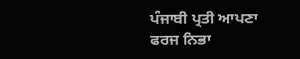ਪੰਜਾਬੀ ਪ੍ਰਤੀ ਆਪਣਾ ਫਰਜ ਨਿਭਾ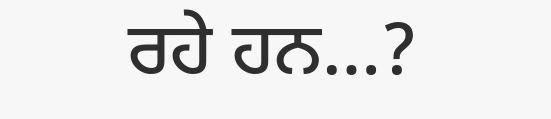ਰਹੇ ਹਨ…?